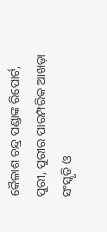କୈଳାଶ ଚନ୍ଦ୍ର ପଣ୍ଡାଙ୍କ ରିପୋର୍ଟ,
ପୁରୀ, ପୁରୀର ପାରମ୍ପରିକ ଆଖଡ଼ା ସଂସ୍କୃତି ଓ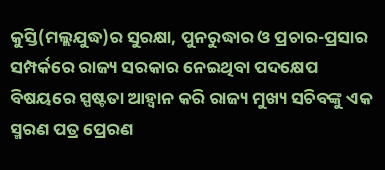କୁସ୍ତି(ମଲ୍ଲଯୁଦ୍ଧ)ର ସୁରକ୍ଷା, ପୁନରୁଦ୍ଧାର ଓ ପ୍ରଚାର-ପ୍ରସାର ସମ୍ପର୍କରେ ରାଜ୍ୟ ସରକାର ନେଇଥିବା ପଦକ୍ଷେପ ବିଷୟରେ ସ୍ପଷ୍ଟତା ଆହ୍ୱାନ କରି ରାଜ୍ୟ ମୁଖ୍ୟ ସଚିବଙ୍କୁ ଏକ ସ୍ମରଣ ପତ୍ର ପ୍ରେରଣ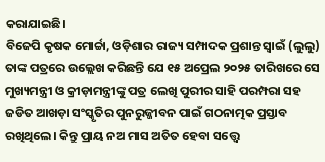କରାଯାଇଛି।
ବିଜେପି କୃଷକ ମୋର୍ଚ୍ଚା, ଓଡ଼ିଶାର ରାଜ୍ୟ ସମ୍ପାଦକ ପ୍ରଶାନ୍ତ ସ୍ଵାଇଁ (ଲୁଲୁ) ତାଙ୍କ ପତ୍ରରେ ଉଲ୍ଲେଖ କରିଛନ୍ତି ଯେ ୧୫ ଅପ୍ରେଲ ୨୦୨୫ ତାରିଖରେ ସେ ମୁଖ୍ୟମନ୍ତ୍ରୀ ଓ କ୍ରୀଡ଼ାମନ୍ତ୍ରୀଙ୍କୁ ପତ୍ର ଲେଖି ପୁରୀର ସାହି ପରମ୍ପରା ସହ ଜଡିତ ଆଖଡ଼ା ସଂସ୍କୃତିର ପୁନରୁଜ୍ଜୀବନ ପାଇଁ ଗଠନାତ୍ମକ ପ୍ରସ୍ତାବ ରଖିଥିଲେ। କିନ୍ତୁ ପ୍ରାୟ ନଅ ମାସ ଅତିତ ହେବା ସତ୍ତ୍ୱେ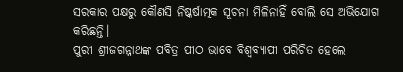ସରକାର ପକ୍ଷରୁ କୌଣସି ନିଷ୍କର୍ଷାତ୍ମକ ସୂଚନା ମିଳିନାହିଁ ବୋଲି ସେ ଅଭିଯୋଗ କରିଛନ୍ତି।
ପୁରୀ ଶ୍ରୀଜଗନ୍ନାଥଙ୍କ ପବିତ୍ର ପୀଠ ଭାବେ ବିଶ୍ୱବ୍ୟାପୀ ପରିଚିତ ହେଲେ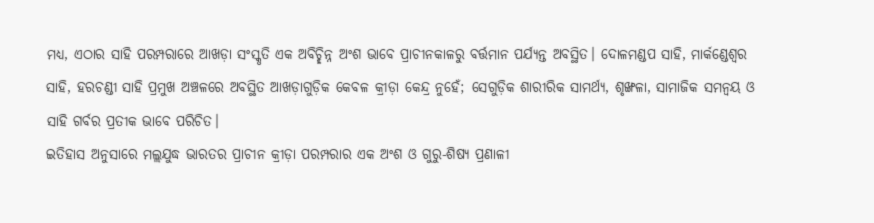ମଧ୍ୟ, ଏଠାର ସାହି ପରମ୍ପରାରେ ଆଖଡ଼ା ସଂସ୍କୃତି ଏକ ଅବିଚ୍ଛିନ୍ନ ଅଂଶ ଭାବେ ପ୍ରାଚୀନକାଳରୁ ବର୍ତ୍ତମାନ ପର୍ଯ୍ୟନ୍ତ ଅବସ୍ଥିତ। ଦୋଳମଣ୍ଡପ ସାହି, ମାର୍କଣ୍ଡେଶ୍ୱର ସାହି, ହରଚଣ୍ଡୀ ସାହି ପ୍ରମୁଖ ଅଞ୍ଚଳରେ ଅବସ୍ଥିତ ଆଖଡ଼ାଗୁଡ଼ିକ କେବଳ କ୍ରୀଡ଼ା କେନ୍ଦ୍ର ନୁହେଁ; ସେଗୁଡ଼ିକ ଶାରୀରିକ ସାମର୍ଥ୍ୟ, ଶୃଙ୍ଖଳା, ସାମାଜିକ ସମନ୍ୱୟ ଓ ସାହି ଗର୍ବର ପ୍ରତୀକ ଭାବେ ପରିଚିତ।
ଇତିହାସ ଅନୁସାରେ ମଲ୍ଲଯୁଦ୍ଧ ଭାରତର ପ୍ରାଚୀନ କ୍ରୀଡ଼ା ପରମ୍ପରାର ଏକ ଅଂଶ ଓ ଗୁରୁ-ଶିଷ୍ୟ ପ୍ରଣାଳୀ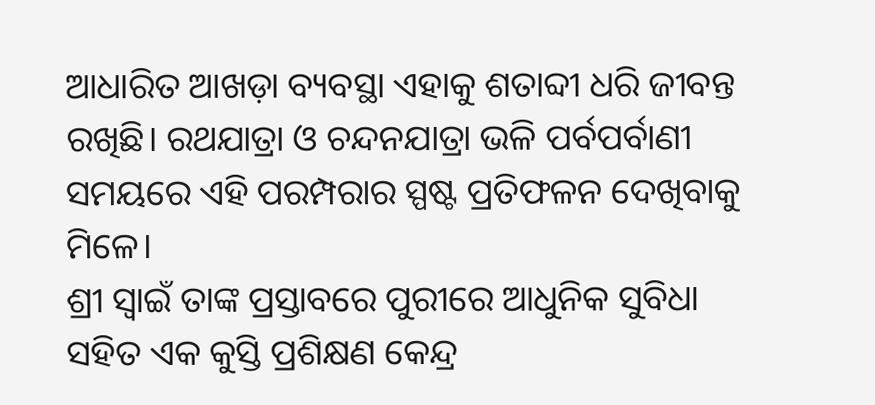ଆଧାରିତ ଆଖଡ଼ା ବ୍ୟବସ୍ଥା ଏହାକୁ ଶତାବ୍ଦୀ ଧରି ଜୀବନ୍ତ ରଖିଛି। ରଥଯାତ୍ରା ଓ ଚନ୍ଦନଯାତ୍ରା ଭଳି ପର୍ବପର୍ବାଣୀ ସମୟରେ ଏହି ପରମ୍ପରାର ସ୍ପଷ୍ଟ ପ୍ରତିଫଳନ ଦେଖିବାକୁ ମିଳେ।
ଶ୍ରୀ ସ୍ଵାଇଁ ତାଙ୍କ ପ୍ରସ୍ତାବରେ ପୁରୀରେ ଆଧୁନିକ ସୁବିଧା ସହିତ ଏକ କୁସ୍ତି ପ୍ରଶିକ୍ଷଣ କେନ୍ଦ୍ର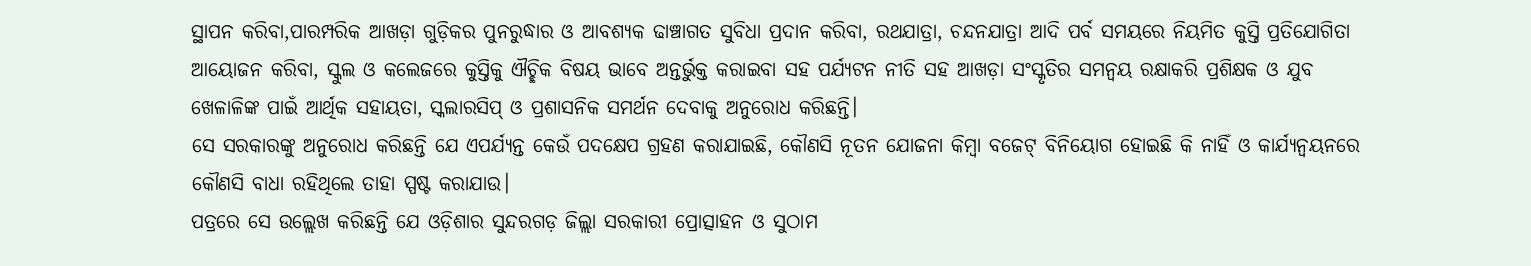ସ୍ଥାପନ କରିବା,ପାରମ୍ପରିକ ଆଖଡ଼ା ଗୁଡ଼ିକର ପୁନରୁଦ୍ଧାର ଓ ଆବଶ୍ୟକ ଢାଞ୍ଚାଗତ ସୁବିଧା ପ୍ରଦାନ କରିବା, ରଥଯାତ୍ରା, ଚନ୍ଦନଯାତ୍ରା ଆଦି ପର୍ବ ସମୟରେ ନିୟମିତ କୁସ୍ତି ପ୍ରତିଯୋଗିତା ଆୟୋଜନ କରିବା, ସ୍କୁଲ ଓ କଲେଜରେ କୁସ୍ତିକୁ ଐଚ୍ଛିକ ବିଷୟ ଭାବେ ଅନ୍ତର୍ଭୁକ୍ତ କରାଇବା ସହ ପର୍ଯ୍ୟଟନ ନୀତି ସହ ଆଖଡ଼ା ସଂସ୍କୃତିର ସମନ୍ୱୟ ରକ୍ଷାକରି ପ୍ରଶିକ୍ଷକ ଓ ଯୁବ ଖେଳାଳିଙ୍କ ପାଇଁ ଆର୍ଥିକ ସହାୟତା, ସ୍କଲାରସିପ୍ ଓ ପ୍ରଶାସନିକ ସମର୍ଥନ ଦେବାକୁ ଅନୁରୋଧ କରିଛନ୍ତି।
ସେ ସରକାରଙ୍କୁ ଅନୁରୋଧ କରିଛନ୍ତି ଯେ ଏପର୍ଯ୍ୟନ୍ତ କେଉଁ ପଦକ୍ଷେପ ଗ୍ରହଣ କରାଯାଇଛି, କୌଣସି ନୂତନ ଯୋଜନା କିମ୍ବା ବଜେଟ୍ ବିନିୟୋଗ ହୋଇଛି କି ନାହିଁ ଓ କାର୍ଯ୍ୟନ୍ବୟନରେ କୌଣସି ବାଧା ରହିଥିଲେ ତାହା ସ୍ପଷ୍ଟ କରାଯାଉ।
ପତ୍ରରେ ସେ ଉଲ୍ଲେଖ କରିଛନ୍ତି ଯେ ଓଡ଼ିଶାର ସୁନ୍ଦରଗଡ଼ ଜିଲ୍ଲା ସରକାରୀ ପ୍ରୋତ୍ସାହନ ଓ ସୁଠାମ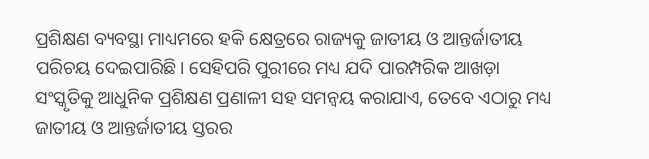ପ୍ରଶିକ୍ଷଣ ବ୍ୟବସ୍ଥା ମାଧ୍ୟମରେ ହକି କ୍ଷେତ୍ରରେ ରାଜ୍ୟକୁ ଜାତୀୟ ଓ ଆନ୍ତର୍ଜାତୀୟ ପରିଚୟ ଦେଇପାରିଛି। ସେହିପରି ପୁରୀରେ ମଧ୍ୟ ଯଦି ପାରମ୍ପରିକ ଆଖଡ଼ା ସଂସ୍କୃତିକୁ ଆଧୁନିକ ପ୍ରଶିକ୍ଷଣ ପ୍ରଣାଳୀ ସହ ସମନ୍ୱୟ କରାଯାଏ, ତେବେ ଏଠାରୁ ମଧ୍ୟ ଜାତୀୟ ଓ ଆନ୍ତର୍ଜାତୀୟ ସ୍ତରର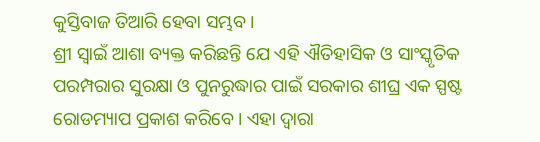କୁସ୍ତିବାଜ ତିଆରି ହେବା ସମ୍ଭବ।
ଶ୍ରୀ ସ୍ଵାଇଁ ଆଶା ବ୍ୟକ୍ତ କରିଛନ୍ତି ଯେ ଏହି ଐତିହାସିକ ଓ ସାଂସ୍କୃତିକ ପରମ୍ପରାର ସୁରକ୍ଷା ଓ ପୁନରୁଦ୍ଧାର ପାଇଁ ସରକାର ଶୀଘ୍ର ଏକ ସ୍ପଷ୍ଟ ରୋଡମ୍ୟାପ ପ୍ରକାଶ କରିବେ। ଏହା ଦ୍ୱାରା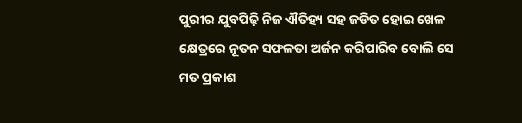ପୁରୀର ଯୁବପିଢ଼ି ନିଜ ଐତିହ୍ୟ ସହ ଜଡିତ ହୋଇ ଖେଳ କ୍ଷେତ୍ରରେ ନୂତନ ସଫଳତା ଅର୍ଜନ କରିପାରିବ ବୋଲି ସେ ମତ ପ୍ରକାଶ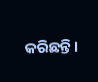କରିଛନ୍ତି।